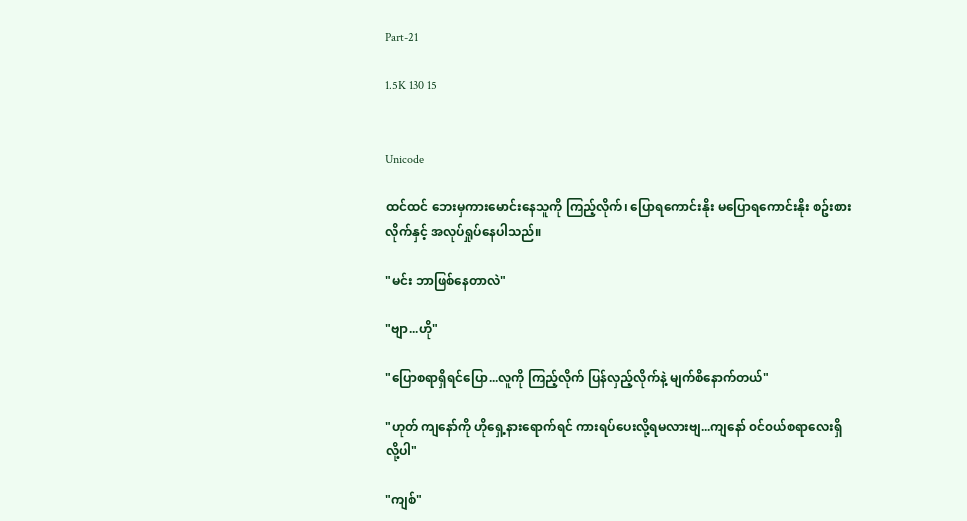Part-21

1.5K 130 15


Unicode

ထင်ထင် ‌ဘေးမှကားမောင်းနေသူကို ကြည့်လိုက်၊ ပြောရကောင်းနိုး မပြောရကောင်းနိုး စဥ်းစားလိုက်နှင့် အလုပ်ရှုပ်နေပါသည်။

"မင်း ဘာဖြစ်နေတာလဲ"

"ဗျာ...ဟို"

"ပြောစရာရှိရင်ပြော...လူကို ကြည့်လိုက် ပြန်လှည့်လိုက်နဲ့ မျက်စိနောက်တယ်"

"ဟုတ် ကျနော်ကို ဟိုရှေ့နားရောက်ရင် ကားရပ်ပေးလို့ရမလားဗျ...ကျနော် ၀င်၀ယ်စရာလေးရှိလို့ပါ"

"ကျစ်"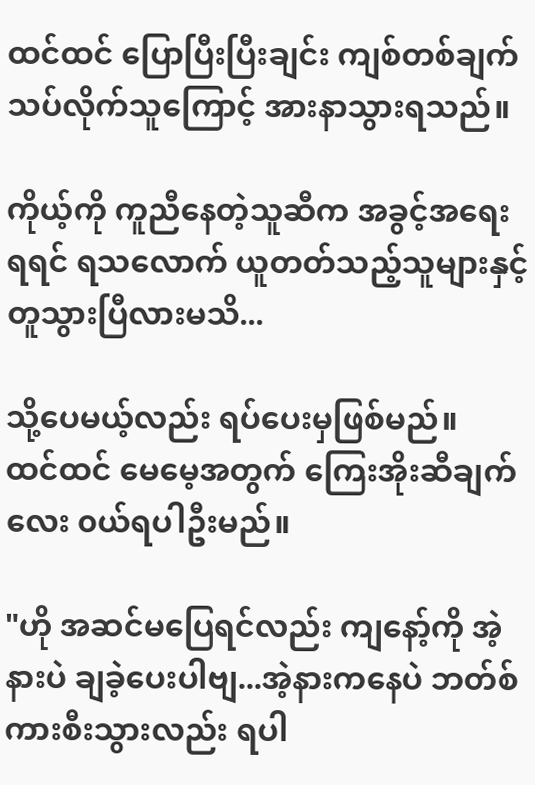ထင်ထင် ပြောပြီးပြီးချင်း ကျစ်တစ်ချက်သပ်လိုက်သူကြောင့် အားနာသွားရသည်။

ကိုယ့်ကို ကူညီနေတဲ့သူဆီက အခွင့်အရေးရရင် ရသလောက် ယူတတ်သည့်သူများနှင့် တူသွားပြီလားမသိ...

သို့ပေမယ့်လည်း ‌ရပ်ပေးမှဖြစ်မည်။
ထင်ထင် မေမေ့အတွက် ကြေးအိုးဆီချက်လေး ၀ယ်ရပါဦးမည်။

"ဟို အဆင်မပြေရင်လည်း ကျနော့်ကို အဲ့နားပဲ ချခဲ့ပေးပါဗျ...အဲ့နားကနေပဲ ဘတ်စ်ကားစီးသွားလည်း ရပါ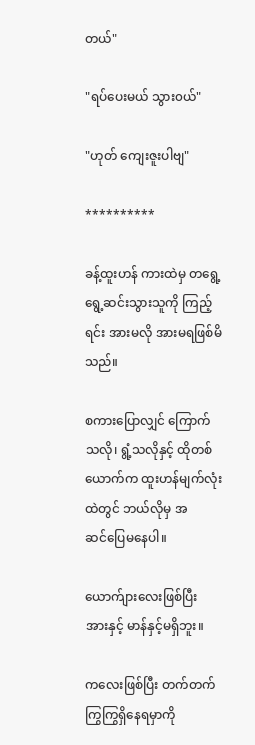တယ်"

"ရပ်ပေးမယ် သွား၀ယ်"

"ဟုတ် ကျေးဇူးပါဗျ"

**********

ခန့်ထူးဟန် ကားထဲမှ တရွေ့ရွေ့ဆင်းသွားသူကို ကြည့်ရင်း အားမလို အားမရဖြစ်မိသည်။

စကားပြောလျှင် ကြောက်သလို၊ ရွံ့သလိုနှင့် ထိုတစ်ယောက်က ထူးဟန်မျက်လုံးထဲတွင် ဘယ်လိုမှ အဆင်‌ပြေမနေပါ။

ယောက်ျားလေးဖြစ်ပြီး အားနှင့် မာန်နှင့်မရှိဘူး။

ကလေးဖြစ်ပြီး တက်တက်ကြွကြွရှိနေရမှာကို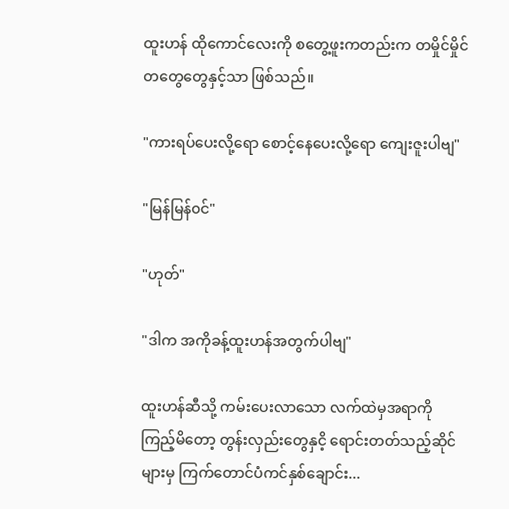ထူးဟန် ထိုကောင်လေးကို စတွေ့ဖူးကတည်းက တမှိုင်မှိုင် တတွေတွေနှင့်သာ ဖြစ်သည်။

"ကားရပ်ပေးလို့ရော စောင့်နေပေးလို့ရော ကျေးဇူးပါဗျ"

"မြန်မြန်၀င်"

"ဟုတ်"

"ဒါက အကိုခန့်ထူးဟန်အတွက်ပါဗျ"

ထူးဟန်ဆီသို့ ကမ်းပေးလာသော လက်ထဲမှအရာကို ကြည့်မိတော့ တွန်းလှည်းတွေနှငိ့ ရောင်းတတ်သည့်ဆိုင်များမှ ကြက်တောင်ပံကင်နှစ်ချောင်း...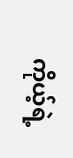ကိုယ့်ရဲ့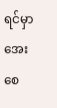ရင်မှာ အေးစေ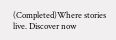(Completed)Where stories live. Discover now